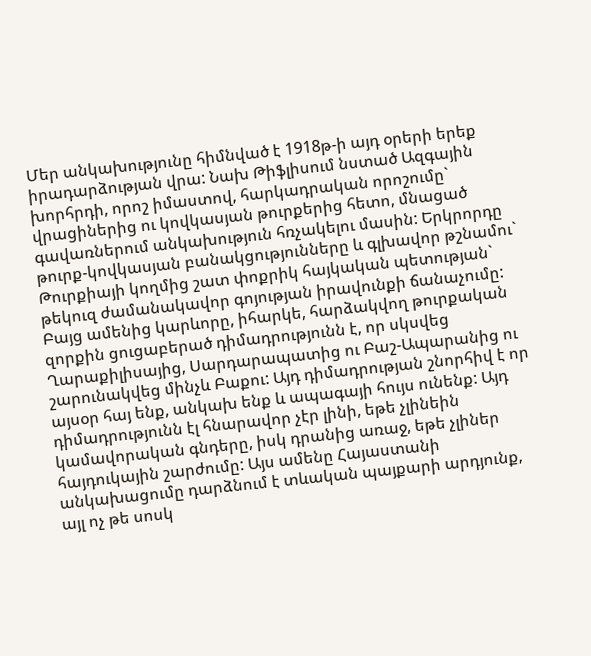Մեր անկախությունը հիմնված է 1918թ-ի այդ օրերի երեք իրադարձության վրա: Նախ Թիֆլիսում նստած Ազգային խորհրդի, որոշ իմաստով, հարկադրական որոշումը` վրացիներից ու կովկասյան թուրքերից հետո, մնացած գավառներում անկախություն հռչակելու մասին: Երկրորդը թուրք-կովկասյան բանակցությունները և գլխավոր թշնամու` Թուրքիայի կողմից շատ փոքրիկ հայկական պետության` թեկուզ ժամանակավոր գոյության իրավունքի ճանաչումը: Բայց ամենից կարևորը, իհարկե, հարձակվող թուրքական զորքին ցուցաբերած դիմադրությունն է, որ սկսվեց Ղարաքիլիսայից, Սարդարապատից ու Բաշ-Ապարանից ու շարունակվեց մինչև Բաքու: Այդ դիմադրության շնորհիվ է որ այսօր հայ ենք, անկախ ենք և ապագայի հույս ունենք: Այդ դիմադրությունն էլ հնարավոր չէր լինի, եթե չլինեին կամավորական գնդերը, իսկ դրանից առաջ, եթե չլիներ հայդուկային շարժումը: Այս ամենը Հայաստանի անկախացումը դարձնում է տևական պայքարի արդյունք, այլ ոչ թե սոսկ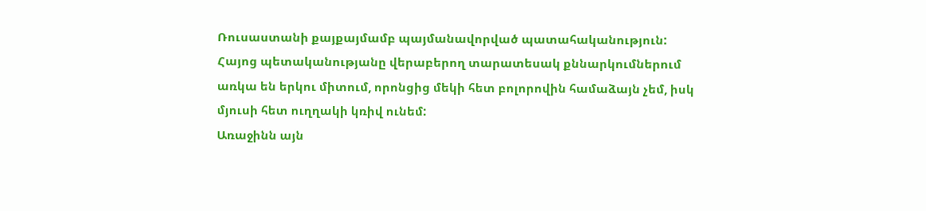Ռուսաստանի քայքայմամբ պայմանավորված պատահականություն:
Հայոց պետականությանը վերաբերող տարատեսակ քննարկումներում առկա են երկու միտում, որոնցից մեկի հետ բոլորովին համաձայն չեմ, իսկ մյուսի հետ ուղղակի կռիվ ունեմ:
Առաջինն այն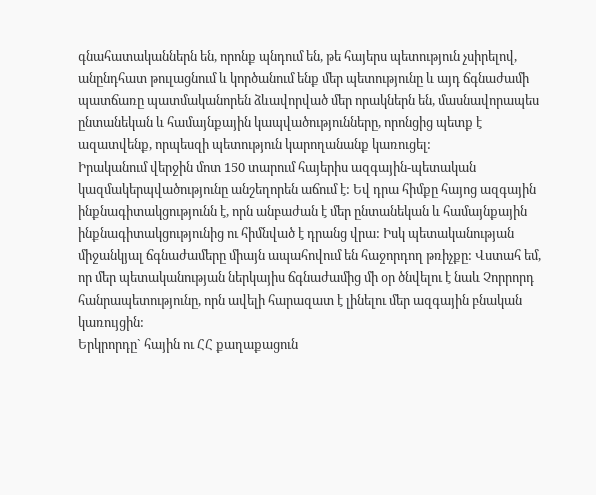գնահատականներն են, որոնք պնդում են, թե հայերս պետություն չսիրելով, անընդհատ թուլացնում և կործանում ենք մեր պետությունը և այդ ճգնաժամի պատճառը պատմականորեն ձևավորված մեր որակներն են, մասնավորապես ընտանեկան և համայնքային կապվածությունները, որոնցից պետք է ազատվենք, որպեսզի պետություն կարողանանք կառուցել:
Իրականում վերջին մոտ 150 տարում հայերիս ազգային-պետական կազմակերպվածությունը անշեղորեն աճում է: Եվ դրա հիմքը հայոց ազգային ինքնագիտակցությունն է, որն անբաժան է մեր ընտանեկան և համայնքային ինքնագիտակցությունից ու հիմնված է դրանց վրա: Իսկ պետականության միջանկյալ ճգնաժամերը միայն ապահովում են հաջորդող թռիչքը: Վստահ եմ, որ մեր պետականության ներկայիս ճգնաժամից մի օր ծնվելու է նաև Չորրորդ հանրապետությունը, որն ավելի հարազատ է լինելու մեր ազգային բնական կառույցին:
Երկրորդը` հային ու ՀՀ քաղաքացուն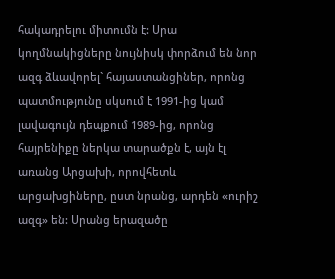հակադրելու միտումն է: Սրա կողմնակիցները նույնիսկ փորձում են նոր ազգ ձևավորել` հայաստանցիներ, որոնց պատմությունը սկսում է 1991-ից կամ լավագույն դեպքում 1989-ից, որոնց հայրենիքը ներկա տարածքն է, այն էլ առանց Արցախի, որովհետև արցախցիները, ըստ նրանց, արդեն «ուրիշ ազգ» են: Սրանց երազածը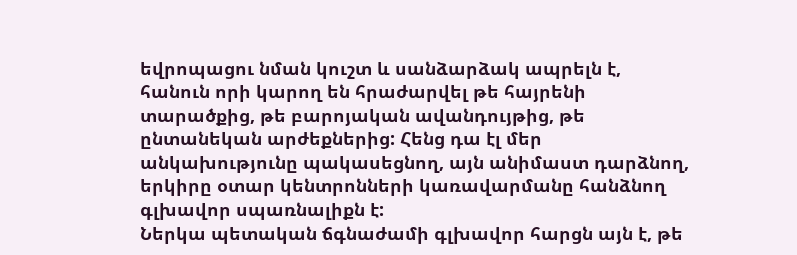եվրոպացու նման կուշտ և սանձարձակ ապրելն է, հանուն որի կարող են հրաժարվել թե հայրենի տարածքից, թե բարոյական ավանդույթից, թե ընտանեկան արժեքներից: Հենց դա էլ մեր անկախությունը պակասեցնող, այն անիմաստ դարձնող, երկիրը օտար կենտրոնների կառավարմանը հանձնող գլխավոր սպառնալիքն է:
Ներկա պետական ճգնաժամի գլխավոր հարցն այն է, թե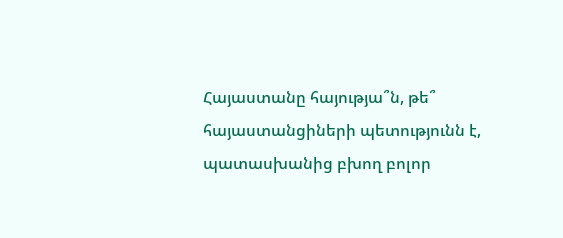Հայաստանը հայությա՞ն, թե՞ հայաստանցիների պետությունն է, պատասխանից բխող բոլոր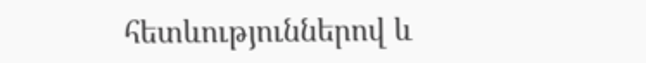հետևություններով և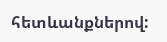հետևանքներով: